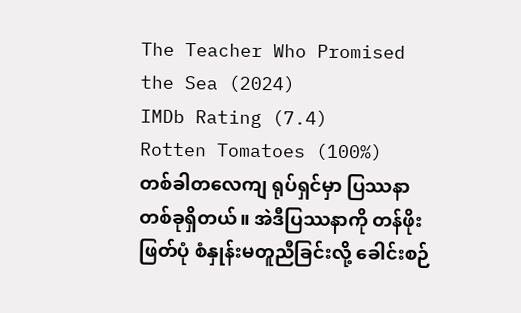The Teacher Who Promised the Sea (2024)
IMDb Rating (7.4)
Rotten Tomatoes (100%)
တစ်ခါတလေကျ ရုပ်ရှင်မှာ ပြဿနာတစ်ခုရှိတယ်။ အဲဒီပြဿနာကို တန်ဖိုးဖြတ်ပုံ စံနှုန်းမတူညီခြင်းလို့ ခေါင်းစဉ်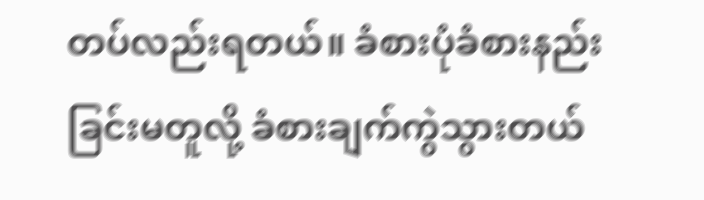တပ်လည်းရတယ်။ ခံစားပုံခံစားနည်းခြင်းမတူလို့ ခံစားချက်ကွဲသွားတယ်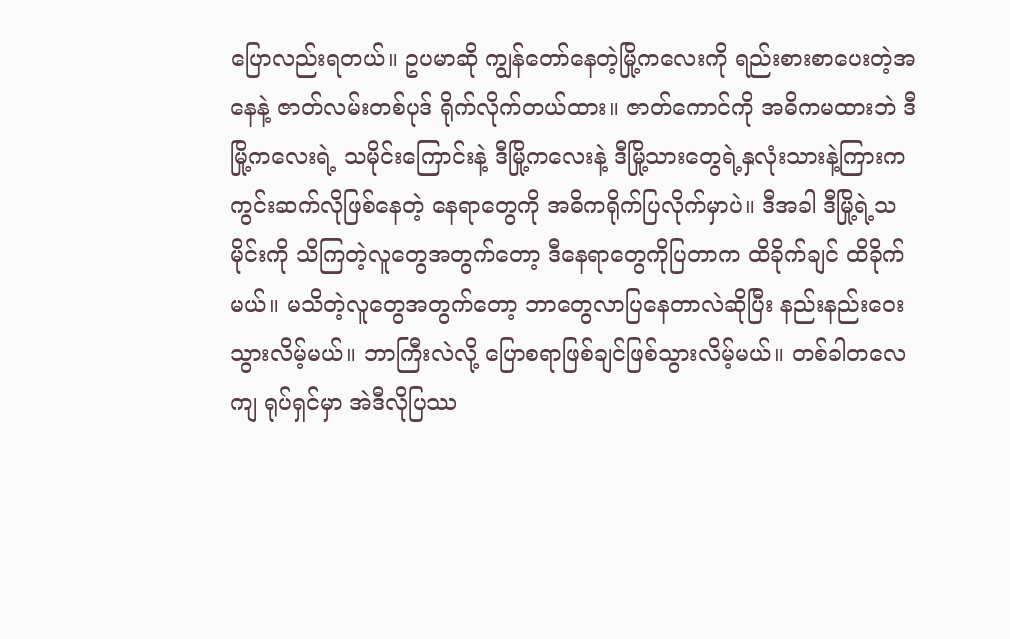ပြောလည်းရတယ်။ ဥပမာဆို ကျွန်တော်နေတဲ့မြို့ကလေးကို ရည်းစားစာပေးတဲ့အနေနဲ့ ဇာတ်လမ်းတစ်ပုဒ် ရိုက်လိုက်တယ်ထား။ ဇာတ်ကောင်ကို အဓိကမထားဘဲ ဒီမြို့ကလေးရဲ့ သမိုင်းကြောင်းနဲ့ ဒီမြို့ကလေးနဲ့ ဒီမြို့သားတွေရဲ့နှလုံးသားနဲ့ကြားက ကွင်းဆက်လိုဖြစ်နေတဲ့ နေရာတွေကို အဓိကရိုက်ပြလိုက်မှာပဲ။ ဒီအခါ ဒီမြို့ရဲ့သမိုင်းကို သိကြတဲ့လူတွေအတွက်တော့ ဒီနေရာတွေကိုပြတာက ထိခိုက်ချင် ထိခိုက်မယ်။ မသိတဲ့လူတွေအတွက်တော့ ဘာတွေလာပြနေတာလဲဆိုပြီး နည်းနည်းဝေးသွားလိမ့်မယ်။ ဘာကြီးလဲလို့ ပြောစရာဖြစ်ချင်ဖြစ်သွားလိမ့်မယ်။ တစ်ခါတလေကျ ရုပ်ရှင်မှာ အဲဒီလိုပြဿ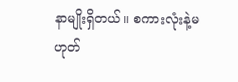နာမျိုးရှိတယ်။ စကားလုံးနဲ့မဟုတ်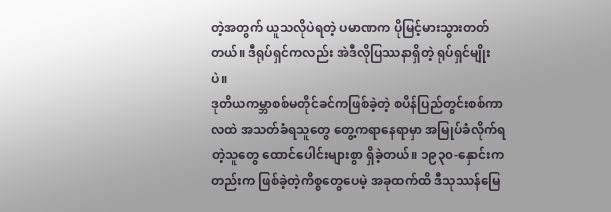တဲ့အတွက် ယူသလိုပဲရတဲ့ ပမာဏက ပိုမြင့်မားသွားတတ်တယ်။ ဒီရုပ်ရှင်ကလည်း အဲဒီလိုပြဿနာရှိတဲ့ ရုပ်ရှင်မျိုးပဲ။
ဒုတိယကမ္ဘာစစ်မတိုင်ခင်ကဖြစ်ခဲ့တဲ့ စပိန်ပြည်တွင်းစစ်ကာလထဲ အသတ်ခံရသူတွေ တွေ့ကရာနေရာမှာ အမြုပ်ခံလိုက်ရတဲ့သူတွေ ထောင်ပေါင်းများစွာ ရှိခဲ့တယ်။ ၁၉၃၀-နှောင်းကတည်းက ဖြစ်ခဲ့တဲ့ကိစ္စတွေပေမဲ့ အခုထက်ထိ ဒီသုဿန်မြေ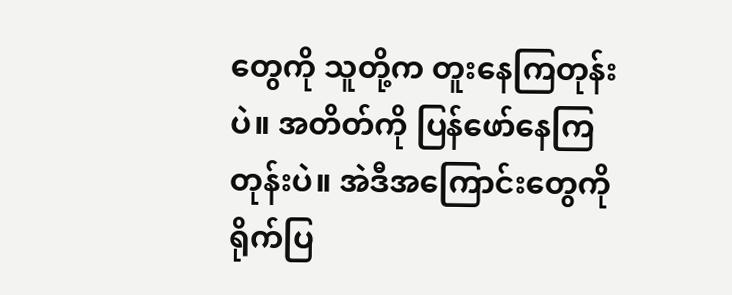တွေကို သူတို့က တူးနေကြတုန်းပဲ။ အတိတ်ကို ပြန်ဖော်နေကြတုန်းပဲ။ အဲဒီအကြောင်းတွေကို ရိုက်ပြ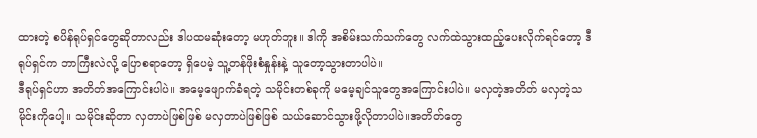ထားတဲ့ စပိန်ရုပ်ရှင်တွေဆိုတာလည်း ဒါပထမဆုံးတော့ မဟုတ်ဘူး။ ဒါကို အစိမ်းသက်သက်တွေ လက်ထဲသွားထည့်ပေးလိုက်ရင်တော့ ဒီရုပ်ရှင်က ဘာကြီးလဲလို့ ပြောစရာတော့ ရှိပေမဲ့ သူ့တန်ဖိုးစံနှုန်းနဲ့ သူတော့သွားတာပါပဲ။
ဒီရုပ်ရှင်ဟာ အတိတ်အကြောင်းပါပဲ။ အမေ့ဖျောက်ခံရတဲ့ သမိုင်းတစ်ခုကို မမေ့ချင်သူတွေအကြောင်းပါပဲ။ မလှတဲ့အတိတ် မလှတဲ့သမိုင်းကိုပေါ့။ သမိုင်းဆိုတာ လှတာပဲဖြစ်ဖြစ် မလှတာပဲဖြစ်ဖြစ် သယ်ဆောင်သွားဖို့လိုတာပါပဲ။အတိတ်တွေ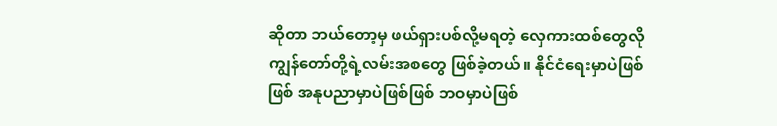ဆိုတာ ဘယ်တော့မှ ဖယ်ရှားပစ်လို့မရတဲ့ လှေကားထစ်တွေလို ကျွန်တော်တို့ရဲ့လမ်းအစတွေ ဖြစ်ခဲ့တယ်။ နိုင်ငံရေးမှာပဲဖြစ်ဖြစ် အနုပညာမှာပဲဖြစ်ဖြစ် ဘဝမှာပဲဖြစ်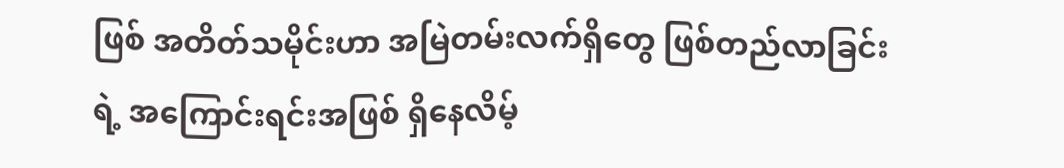ဖြစ် အတိတ်သမိုင်းဟာ အမြဲတမ်းလက်ရှိတွေ ဖြစ်တည်လာခြင်းရဲ့ အကြောင်းရင်းအဖြစ် ရှိနေလိမ့်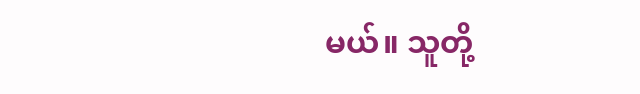မယ်။ သူတို့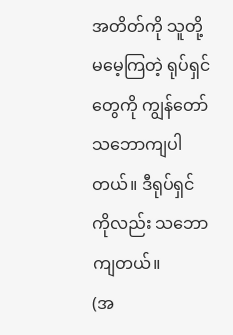အတိတ်ကို သူတို့မမေ့ကြတဲ့ ရုပ်ရှင်တွေကို ကျွန်တော် သဘောကျပါတယ်။ ဒီရုပ်ရှင်ကိုလည်း သဘောကျတယ်။
(အ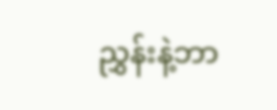ညွှန်းနဲ့ဘာ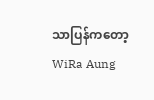သာပြန်ကတော့ WiRa Aung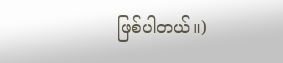ဖြစ်ပါတယ်။)